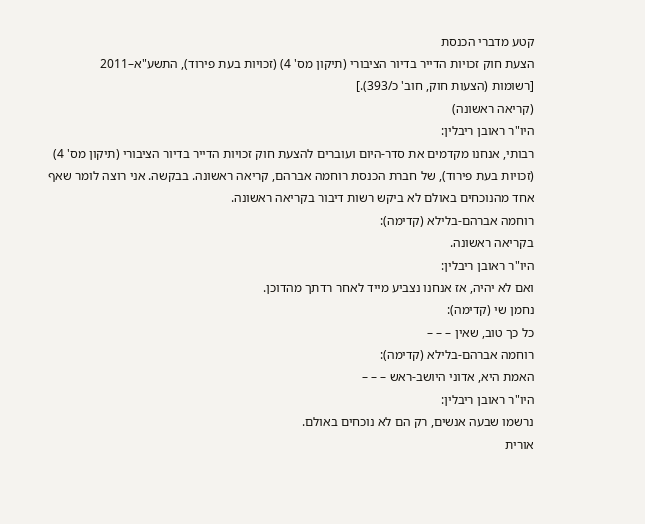קטע מדברי הכנסת
הצעת חוק זכויות הדייר בדיור הציבורי (תיקון מס' 4) (זכויות בעת פירוד), התשע"א–2011
[רשומות (הצעות חוק, חוב' כ/393).]
(קריאה ראשונה)
היו"ר ראובן ריבלין:
רבותי, אנחנו מקדמים את סדר-היום ועוברים להצעת חוק זכויות הדייר בדיור הציבורי (תיקון מס' 4) (זכויות בעת פירוד), של חברת הכנסת רוחמה אברהם, קריאה ראשונה. בבקשה. אני רוצה לומר שאף אחד מהנוכחים באולם לא ביקש רשות דיבור בקריאה ראשונה.
רוחמה אברהם-בלילא (קדימה):
בקריאה ראשונה.
היו"ר ראובן ריבלין:
ואם לא יהיה, אז אנחנו נצביע מייד לאחר רדתך מהדוכן.
נחמן שי (קדימה):
כל כך טוב, שאין – – –
רוחמה אברהם-בלילא (קדימה):
האמת היא, אדוני היושב-ראש – – –
היו"ר ראובן ריבלין:
נרשמו שבעה אנשים, רק הם לא נוכחים באולם.
אורית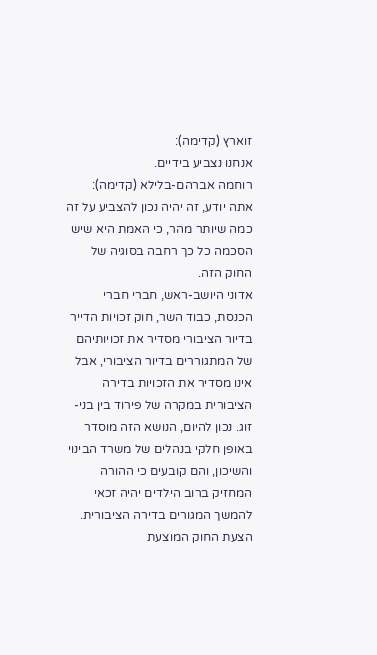זוארץ (קדימה):
אנחנו נצביע בידיים.
רוחמה אברהם-בלילא (קדימה):
אתה יודע, זה יהיה נכון להצביע על זה כמה שיותר מהר, כי האמת היא שיש הסכמה כל כך רחבה בסוגיה של החוק הזה.
אדוני היושב-ראש, חברי חברי הכנסת, כבוד השר, חוק זכויות הדייר בדיור הציבורי מסדיר את זכויותיהם של המתגוררים בדיור הציבורי, אבל אינו מסדיר את הזכויות בדירה הציבורית במקרה של פירוד בין בני-זוג. נכון להיום, הנושא הזה מוסדר באופן חלקי בנהלים של משרד הבינוי והשיכון, והם קובעים כי ההורה המחזיק ברוב הילדים יהיה זכאי להמשך המגורים בדירה הציבורית.
הצעת החוק המוצעת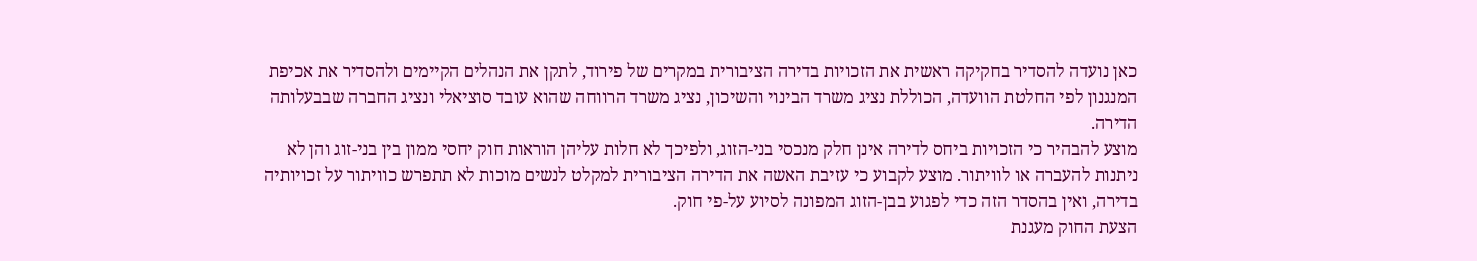כאן נועדה להסדיר בחקיקה ראשית את הזכויות בדירה הציבורית במקרים של פירוד, לתקן את הנהלים הקיימים ולהסדיר את אכיפת המנגנון לפי החלטת הוועדה, הכוללת נציג משרד הבינוי והשיכון, נציג משרד הרווחה שהוא עובד סוציאלי ונציג החברה שבבעלותה הדירה.
מוצע להבהיר כי הזכויות ביחס לדירה אינן חלק מנכסי בני-הזוג, ולפיכך לא חלות עליהן הוראות חוק יחסי ממון בין בני-זוג והן לא ניתנות להעברה או לוויתור. מוצע לקבוע כי עזיבת האשה את הדירה הציבורית למקלט לנשים מוכות לא תתפרש כוויתור על זכויותיה בדירה, ואין בהסדר הזה כדי לפגוע בבן-הזוג המפונה לסיוע על-פי חוק.
הצעת החוק מעגנת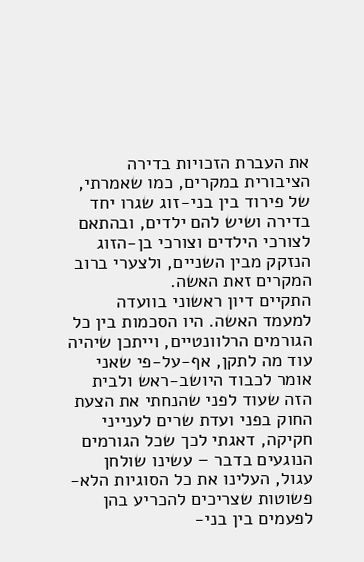את העברת הזכויות בדירה הציבורית במקרים, כמו שאמרתי, של פירוד בין בני-זוג שגרו יחד בדירה ושיש להם ילדים, ובהתאם לצורכי הילדים וצורכי בן-הזוג הנזקק מבין השניים, ולצערי ברוב המקרים זאת האשה.
התקיים דיון ראשוני בוועדה למעמד האשה. היו הסכמות בין כל הגורמים הרלוונטיים, וייתכן שיהיה עוד מה לתקן, אף-על-פי שאני אומר לכבוד היושב-ראש ולבית הזה שעוד לפני שהנחתי את הצעת החוק בפני ועדת שרים לענייני חקיקה, דאגתי לכך שכל הגורמים הנוגעים בדבר – עשינו שולחן עגול, העלינו את כל הסוגיות הלא-פשוטות שצריכים להכריע בהן לפעמים בין בני-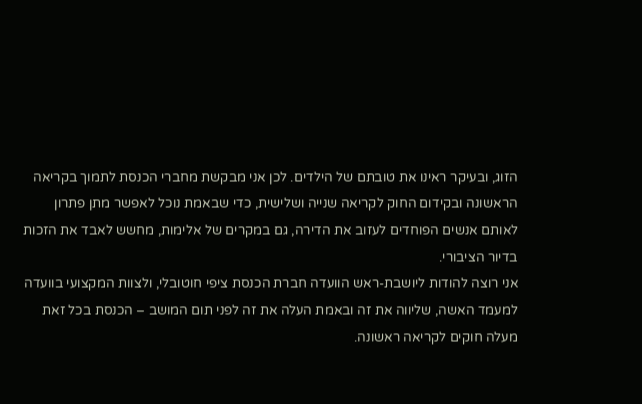הזוג, ובעיקר ראינו את טובתם של הילדים. לכן אני מבקשת מחברי הכנסת לתמוך בקריאה הראשונה ובקידום החוק לקריאה שנייה ושלישית, כדי שבאמת נוכל לאפשר מתן פתרון לאותם אנשים הפוחדים לעזוב את הדירה, גם במקרים של אלימות, מחשש לאבד את הזכות בדיור הציבורי.
אני רוצה להודות ליושבת-ראש הוועדה חברת הכנסת ציפי חוטובלי, ולצוות המקצועי בוועדה למעמד האשה, שליווה את זה ובאמת העלה את זה לפני תום המושב – הכנסת בכל זאת מעלה חוקים לקריאה ראשונה.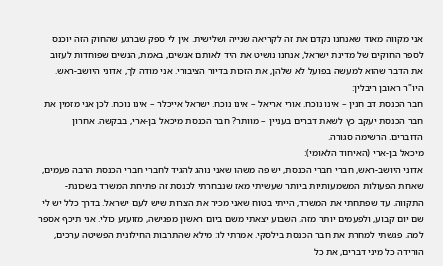אני מקווה מאוד שאנחנו נקדם את זה לקריאה שנייה ושלישית. אין לי ספק שברגע שהחוק הזה יוכנס לספר החוקים של מדינת ישראל, אנחנו נושיט את היד לאותם אנשים, באמת, הנשים שפוחדות לעזוב את הדבר שהוא למעשה בפועל לא שלהן, את הזכות בדיור הציבורי. אני מודה לך, אדוני היושב-ראש.
היו"ר ראובן ריבלין:
חבר הכנסת דב חנין – אינו נוכח. אורי אריאל – אינו נוכח. ישראל אייכלר – אינו נוכח. לכן אני מזמין את חבר הכנסת יעקב כץ לשאת דברים בעניין – מוותר? חבר הכנסת מיכאל בן-ארי, בבקשה. אחרון הדוברים. הרשימה סגורה.
מיכאל בן-ארי (האיחוד הלאומי):
אדוני היושב-ראש, חברי חברי הכנסת, יש פה משהו שאני נוהג להגיד לחברי חברי הכנסת הרבה פעמים, שאחת הפעולות המשמעותיות ביותר שעשיתי מאז שנבחרתי לכנסת זה פתיחת המשרד בשכונת-התקווה. עד שפתחתי את המשרד, הייתי בטוח שאני מכיר את הצרות שיש לעם ישראל. בדרך כלל יש לי שם יום קבוע, ולפעמים יותר מזה. השבוע יצאתי משם ביום ראשון מפגישה, מזועזע כולי. אני תיכף אספר למה. פגשתי למחרת את חבר הכנסת בילסקי. אמרתי לו: מילא שהתרבות החילונית הפשיטה ערכים, הורידה כל מיני דברים, את כל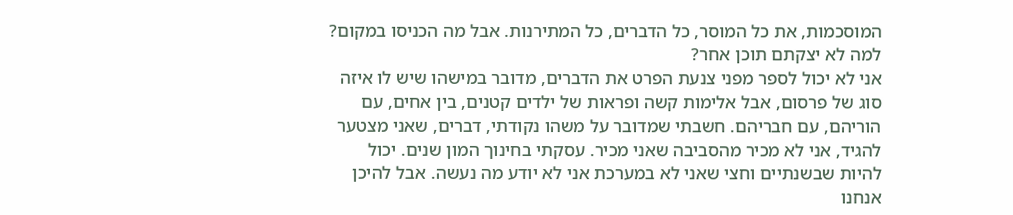המוסכמות, את כל המוסר, כל הדברים, כל המתירנות. אבל מה הכניסו במקום? למה לא יצקתם תוכן אחר?
אני לא יכול לספר מפני צנעת הפרט את הדברים, מדובר במישהו שיש לו איזה סוג של פרסום, אבל אלימות קשה ופראות של ילדים קטנים, בין אחים, עם הוריהם, עם חבריהם. חשבתי שמדובר על משהו נקודתי, דברים, שאני מצטער להגיד, אני לא מכיר מהסביבה שאני מכיר. עסקתי בחינוך המון שנים. יכול להיות שבשנתיים וחצי שאני לא במערכת אני לא יודע מה נעשה. אבל להיכן אנחנו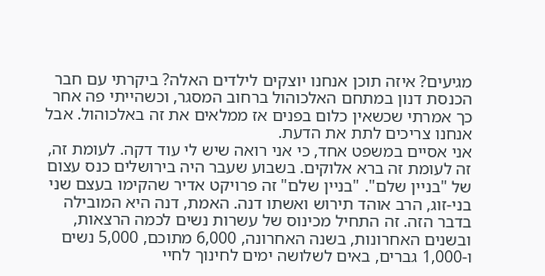מגיעים? איזה תוכן אנחנו יוצקים לילדים האלה? ביקרתי עם חבר הכנסת דנון במתחם האלכוהול ברחוב המסגר, וכשהייתי פה אחר כך אמרתי שכשאין כלום בפנים אז ממלאים את זה באלכוהול. אבל אנחנו צריכים לתת את הדעת.
אני אסיים במשפט אחד, כי אני רואה שיש לי עוד דקה. לעומת זה, זה לעומת זה ברא אלוקים. בשבוע שעבר היה בירושלים כנס עצום של "בניין שלם". "בניין שלם" זה פרויקט אדיר שהקימו בעצם שני בני-זוג, הרב אוהד תירוש ואשתו דנה. האמת, דנה היא המובילה בדבר הזה. זה התחיל מכינוס של עשרות נשים לכמה הרצאות, ובשנים האחרונות, בשנה האחרונה, 6,000 מתוכם, 5,000 נשים ו-1,000 גברים, באים לשלושה ימים לחינוך לחיי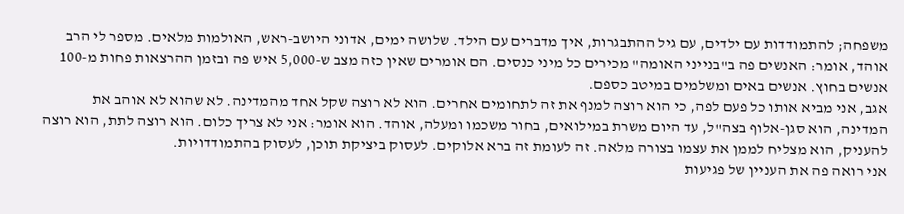משפחה; להתמודדות עם ילדים, עם גיל ההתבגרות, איך מדברים עם הילד. שלושה ימים, אדוני היושב-ראש, האולמות מלאים. מספר לי הרב אוהד, אומר: האנשים פה ב"בנייני האומה" מכירים כל מיני כנסים. הם אומרים שאין כזה מצב ש-5,000 איש פה ובזמן ההרצאות פחות מ-100 אנשים בחוץ. אנשים באים ומשלמים במיטב כספם.
אגב, אני מביא אותו כל פעם לפה, כי הוא רוצה למנף את זה לתחומים אחרים. הוא לא רוצה שקל אחד מהמדינה. לא שהוא לא אוהב את המדינה, הוא סגן-אלוף בצה"ל, עד היום משרת במילואים, בחור משכמו ומעלה, אוהד. הוא אומר: אני לא צריך כלום. הוא רוצה לתת, הוא רוצה להעניק, הוא מצליח לממן את עצמו בצורה מלאה. זה לעומת זה ברא אלוקים. לעסוק ביציקת תוכן, לעסוק בהתמודדויות.
אני רואה פה את העניין של פגיעות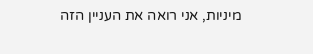מיניות, אני רואה את העניין הזה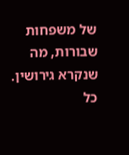של משפחות שבורות, מה שנקרא גירושין. כל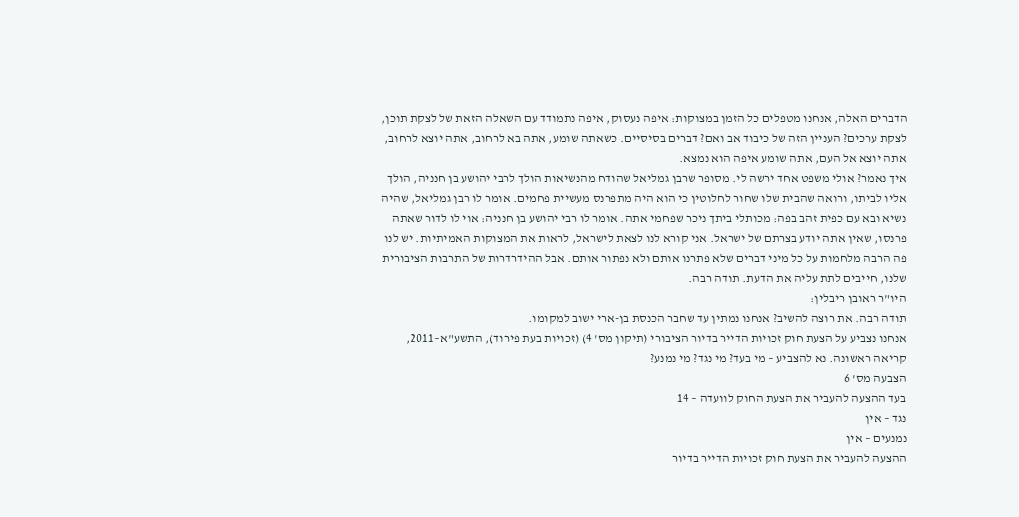הדברים האלה, אנחנו מטפלים כל הזמן במצוקות: איפה נעסוק, איפה נתמודד עם השאלה הזאת של לצקת תוכן, לצקת ערכים? העניין הזה של כיבוד אב ואם? דברים בסיסיים. כשאתה שומע, אתה בא לרחוב, אתה יוצא לרחוב, אתה יוצא אל העם, אתה שומע איפה הוא נמצא.
איך נאמר? אולי משפט אחד ירשה לי. מסופר שרבן גמליאל שהודח מהנשיאות הולך לרבי יהושע בן חנניה, הולך אליו לביתו, ורואה שהבית שלו שחור לחלוטין כי הוא היה מתפרנס מעשיית פחמים. אומר לו רבן גמליאל, שהיה נשיא ובא עם כפית זהב בפה: מכותלי ביתך ניכר שפחמי אתה. אומר לו רבי יהושע בן חנניה: אוי לו לדור שאתה פרנסו, שאין אתה יודע בצרתם של ישראל. אני קורא לנו לצאת לישראל, לראות את המצוקות האמיתיות. יש לנו פה הרבה מלחמות על כל מיני דברים שלא פתרנו אותם ולא נפתור אותם. אבל ההידרדרות של התרבות הציבורית שלנו, חייבים לתת עליה את הדעת. תודה רבה.
היו"ר ראובן ריבלין:
תודה רבה. את רוצה להשיב? אנחנו נמתין עד שחבר הכנסת בן-ארי ישוב למקומו.
אנחנו נצביע על הצעת חוק זכויות הדייר בדיור הציבורי (תיקון מס' 4) (זכויות בעת פירוד), התשע"א–2011, קריאה ראשונה. נא להצביע – מי בעד? מי נגד? מי נמנע?
הצבעה מס' 6
בעד ההצעה להעביר את הצעת החוק לוועדה – 14
נגד – אין
נמנעים – אין
ההצעה להעביר את הצעת חוק זכויות הדייר בדיור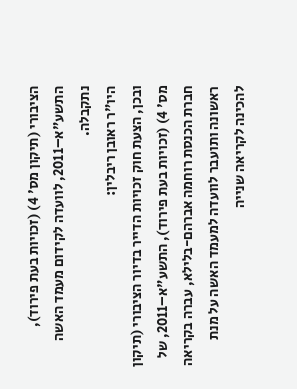הציבורי (תיקון מס' 4) (זכויות בעת פירוד),
התשע"א–2011, לוועדה לקידום מעמד האשה נתקבלה.
היו"ר ראובן ריבלין:
ובכן, הצעת חוק זכויות הדייר בדיור הציבורי (תיקון מס' 4) (זכויות בעת פירוד), התשע"א–2011, של חברת הכנסת רוחמה אברהם-בלילא, עברה בקריאה ראשונה ותועבר לוועדה למעמד האשה על מנת להכינה לקריאה שנייה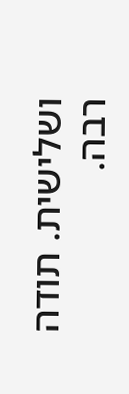ושלישית. תודה רבה.